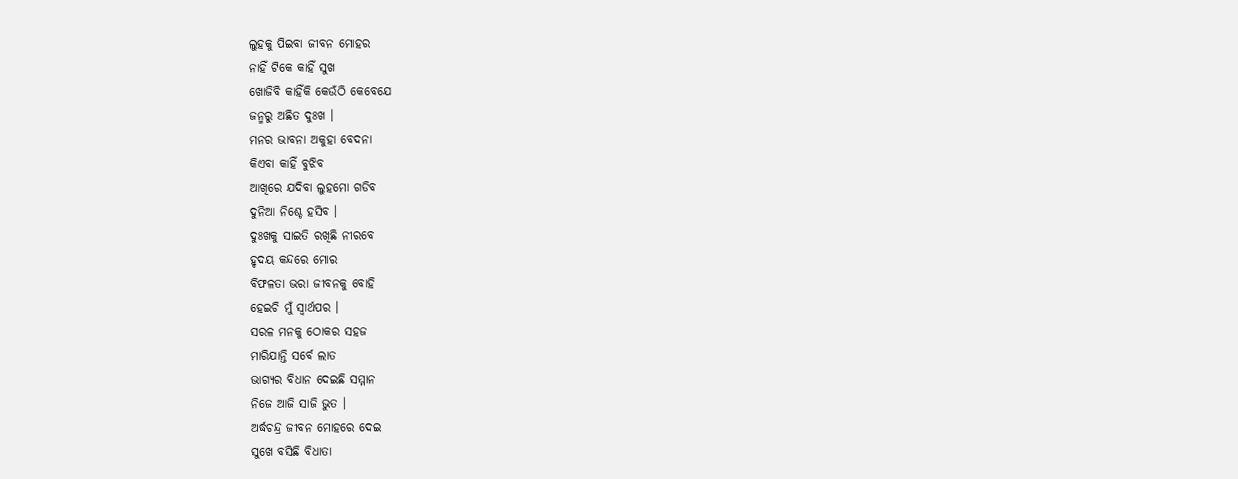ଲୁହକୁ ପିଇବା ଜୀବନ ମୋହର
ନାହିଁ ଟିକେ କାହିଁ ସୁଖ
ଖୋଜିବି କାହିଁକି କେଉଁଠି କେବେଯେ
ଜନ୍ମରୁ ଅଛିତ ଦୁଃଖ ।
ମନର ଭାବନା ଅକୁହା ବେଦନା
କିଏବା କାହିଁ ବୁଝିବ
ଆଖିରେ ଯଦିବା ଲୁହମୋ ଗଡିବ
ଦୁନିଆ ନିଶ୍ଚେ ହସିବ ।
ଦୁଃଖକୁ ସାଇତି ରଖିଛି ନୀରବେ
ହୃଦୟ କନ୍ଦରେ ମୋର
ବିଫଳତା ଭରା ଜୀବନକୁ ବୋହି
ହେଇଚି ମୁଁ ସ୍ୱାର୍ଥପର ।
ସରଳ ମନକୁ ଠୋକର ସହଜ
ମାରିଯାନ୍ତି ସର୍ବେ ଲାତ
ଭାଗ୍ୟର ବିଧାନ ଦେଇଛି ସମ୍ମାନ
ନିଜେ ଆଜି ସାଜି ଭୁତ ।
ଅର୍ଦ୍ଧଚନ୍ଦ୍ର ଜୀବନ ମୋହରେ ଦେଇ
ସୁଖେ ବସିଛି ବିଧାତା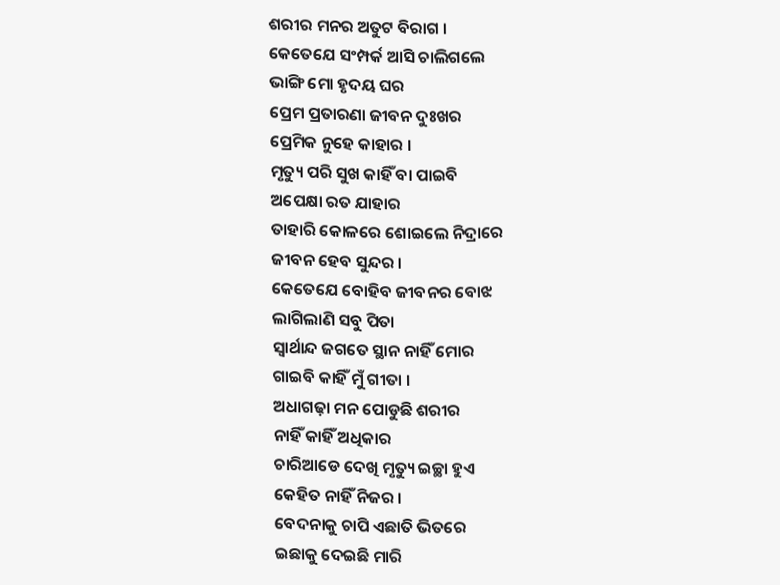ଶରୀର ମନର ଅତୁଟ ବିରାଗ ।
କେତେଯେ ସଂମ୍ପର୍କ ଆସି ଚାଲିଗଲେ
ଭାଙ୍ଗି ମୋ ହୃଦୟ ଘର
ପ୍ରେମ ପ୍ରତାରଣା ଜୀବନ ଦୁଃଖର
ପ୍ରେମିକ ନୁହେ କାହାର ।
ମୃତ୍ୟୁ ପରି ସୁଖ କାହିଁ ବା ପାଇବି
ଅପେକ୍ଷା ରତ ଯାହାର
ତାହାରି କୋଳରେ ଶୋଇଲେ ନିଦ୍ରାରେ
ଜୀବନ ହେବ ସୁନ୍ଦର ।
କେତେଯେ ବୋହିବ ଜୀବନର ବୋଝ
ଲାଗିଲାଣି ସବୁ ପିତା
ସ୍ୱାର୍ଥାନ୍ଦ ଜଗତେ ସ୍ଥାନ ନାହିଁ ମୋର
ଗାଇବି କାହିଁ ମୁଁ ଗୀତା ।
ଅଧାଗଢ଼ା ମନ ପୋଡୁଛି ଶରୀର
ନାହିଁ କାହିଁ ଅଧିକାର
ଚାରିଆଡେ ଦେଖି ମୃତ୍ୟୁ ଇଚ୍ଛା ହୁଏ
କେହିତ ନାହିଁ ନିଜର ।
ବେଦନାକୁ ଚାପି ଏଛାତି ଭିତରେ
ଇଛାକୁ ଦେଇଛି ମାରି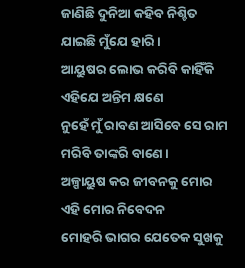ଜାଣିଛି ଦୁନିଆ କହିବ ନିଶ୍ଚିତ
ଯାଇଛି ମୁଁଯେ ହାରି ।
ଆୟୁଷର ଲୋଭ କରିବି କାହିଁକି
ଏହିଯେ ଅନ୍ତିମ କ୍ଷଣେ
ନୁହେଁ ମୁଁ ରାବଣ ଆସିବେ ସେ ରାମ
ମରିବି ତାଙ୍କରି ବାଣେ ।
ଅଳ୍ପାୟୁଷ କର ଜୀବନକୁ ମୋର
ଏହି ମୋର ନିବେଦନ
ମୋହରି ଭାଗର ଯେତେକ ସୁଖକୁ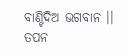ବାଣ୍ଟିଦିଅ ଭଗବାନ ।।
ତପନ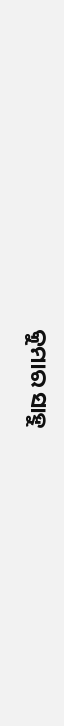କୁମାର ସାହୁ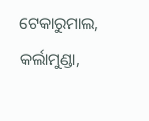ଟେକାରୁମାଲ, କର୍ଲାମୁଣ୍ଡା,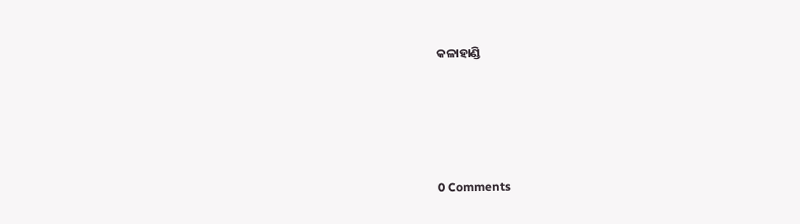କଳାହାଣ୍ଡି




0 Comments